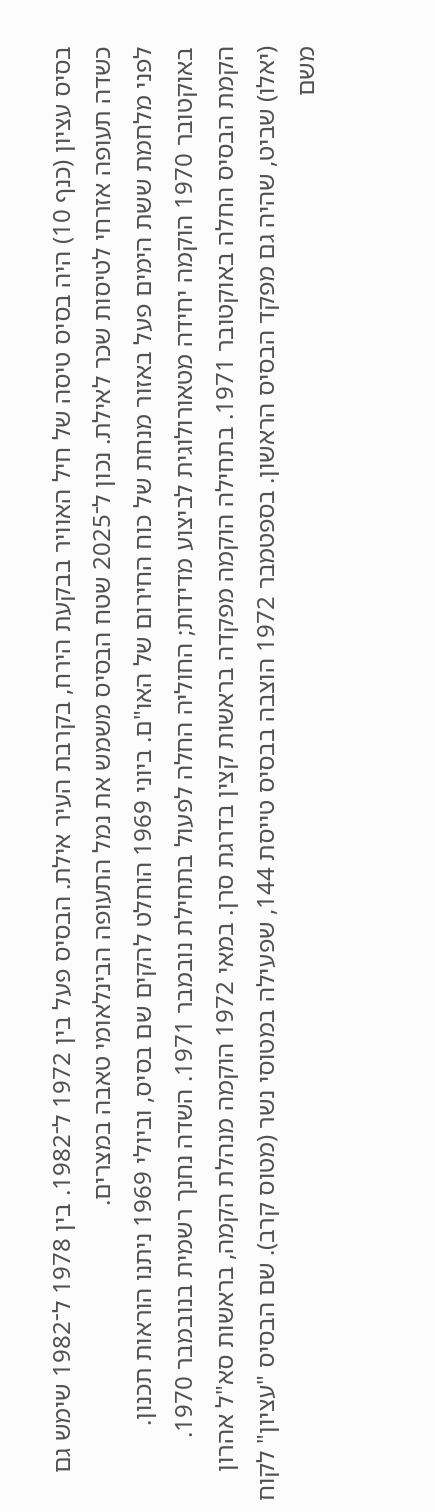בסיס עציון (כנף 10) היה בסיס טיסה של חיל האוויר בבקעת הירח, בקרבת העיר אילת. הבסיס פעל בין 1972 ל־1982. בין 1978 ל־1982 שימש גם כשדה תעופה אזרחי לטיסות שכר לאילת. נכון ל־2025 שטח הבסיס משמש את נמל התעופה הבינלאומי טאבה במצרים.
לפני מלחמת ששת הימים פעל באזור מנחת של כוח החירום של האו"ם. ביוני 1969 הוחלט להקים שם בסיס, וביולי 1969 ניתנו הוראות תכנון. באוקטובר 1970 הוקמה יחידה מטאורולוגית לביצוע מדידות; החוליה החלה לפעול בתחילת נובמבר 1971. השדה נחנך רשמית בנובמבר 1970.
הקמת הבסיס החלה באוקטובר 1971. בתחילה הוקמה מפקדה בראשות קצין בדרגת סרן. במאי 1972 הוקמה מנהלת הקמה, בראשות סא"ל אהרון (יאלו) שביט, שהיה גם מפקד הבסיס הראשון. בספטמבר 1972 הוצבה בבסיס טייסת 144, שפעילה במטוסי נשר (מטוס קרב). שם הבסיס "עציון" לקוח משם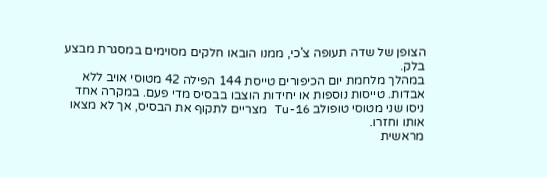הצופן של שדה תעופה צ'כי, ממנו הובאו חלקים מסוימים במסגרת מבצע בלק.
במהלך מלחמת יום הכיפורים טייסת 144 הפילה 42 מטוסי אויב ללא אבדות. טייסות נוספות או יחידות הוצבו בבסיס מדי פעם. במקרה אחד ניסו שני מטוסי טופולב Tu-16 מצריים לתקוף את הבסיס, אך לא מצאו אותו וחזרו.
מראשית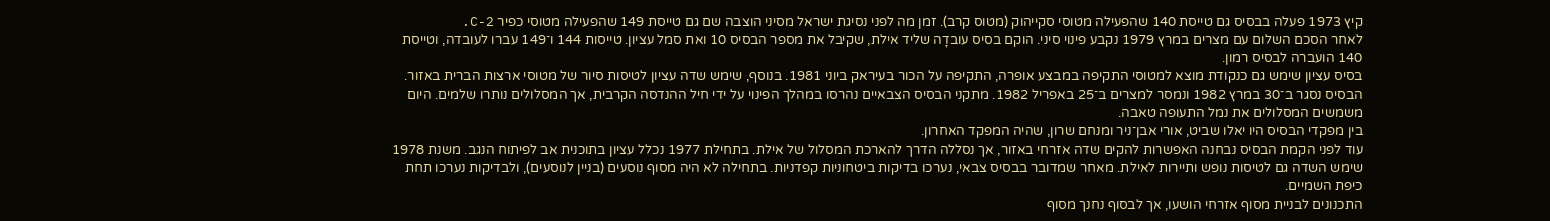קיץ 1973 פעלה בבסיס גם טייסת 140 שהפעילה מטוסי סקייהוק (מטוס קרב). זמן מה לפני נסיגת ישראל מסיני הוצבה שם גם טייסת 149 שהפעילה מטוסי כפיר C-2.
לאחר הסכם השלום עם מצרים במרץ 1979 נקבע פינוי סיני. הוקם בסיס עובדָה שליד אילת, שקיבל את מספר הבסיס 10 ואת סמל עציון. טייסות 144 ו־149 עברו לעובדה, וטייסת 140 הועברה לבסיס רמון.
בסיס עציון שימש גם כנקודת מוצא למטוסי התקיפה במבצע אופרה, התקיפה על הכור בעיראק ביוני 1981. בנוסף, שימש שדה עציון לטיסות סיור של מטוסי ארצות הברית באזור.
הבסיס נסגר ב־30 במרץ 1982 ונמסר למצרים ב־25 באפריל 1982. מתקני הבסיס הצבאיים נהרסו במהלך הפינוי על ידי חיל ההנדסה הקרבית, אך המסלולים נותרו שלמים. היום משמשים המסלולים את נמל התעופה טאבה.
בין מפקדי הבסיס היו יאלו שביט, אורי אבן־ניר ומנחם שרון, שהיה המפקד האחרון.
עוד לפני הקמת הבסיס נבחנה האפשרות להקים שדה אזרחי באזור, אך נסללה הדרך להארכת המסלול של אילת. בתחילת 1977 נכלל עציון בתוכנית אב לפיתוח הנגב. משנת 1978 שימש השדה גם לטיסות נופש ותיירות לאילת. מאחר שמדובר בבסיס צבאי, נערכו בדיקות ביטחוניות קפדניות. בתחילה לא היה מסוף נוסעים (בניין לנוסעים), ולבדיקות נערכו תחת כיפת השמיים.
התכנונים לבניית מסוף אזרחי הושעו, אך לבסוף נחנך מסוף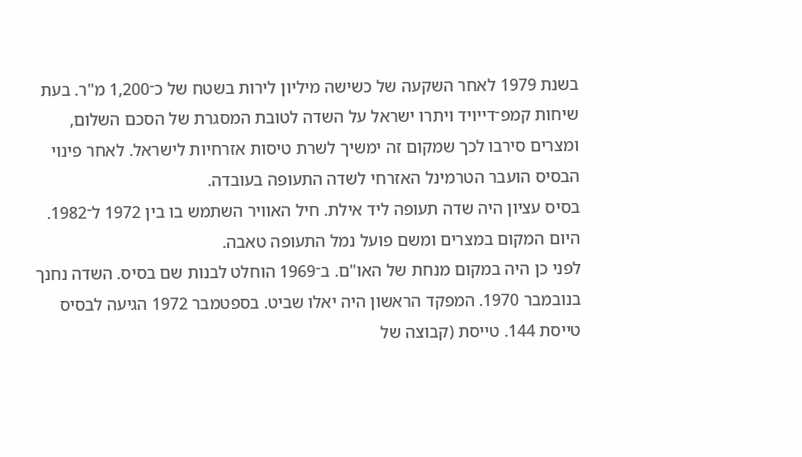בשנת 1979 לאחר השקעה של כשישה מיליון לירות בשטח של כ־1,200 מ"ר. בעת שיחות קמפ־דייויד ויתרו ישראל על השדה לטובת המסגרת של הסכם השלום, ומצרים סירבו לכך שמקום זה ימשיך לשרת טיסות אזרחיות לישראל. לאחר פינוי הבסיס הועבר הטרמינל האזרחי לשדה התעופה בעובדה.
בסיס עציון היה שדה תעופה ליד אילת. חיל האוויר השתמש בו בין 1972 ל־1982. היום המקום במצרים ומשם פועל נמל התעופה טאבה.
לפני כן היה במקום מנחת של האו"ם. ב־1969 הוחלט לבנות שם בסיס. השדה נחנך בנובמבר 1970. המפקד הראשון היה יאלו שביט. בספטמבר 1972 הגיעה לבסיס טייסת 144. טייסת (קבוצה של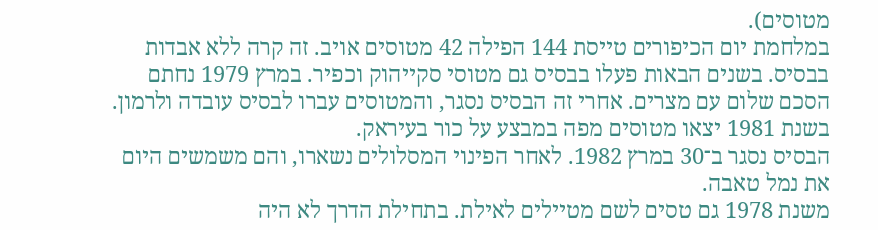מטוסים).
במלחמת יום הכיפורים טייסת 144 הפילה 42 מטוסים אויב. זה קרה ללא אבדות בבסיס. בשנים הבאות פעלו בבסיס גם מטוסי סקייהוק וכפיר. במרץ 1979 נחתם הסכם שלום עם מצרים. אחרי זה הבסיס נסגר, והמטוסים עברו לבסיס עובדה ולרמון. בשנת 1981 יצאו מטוסים מפה במבצע על כור בעיראק.
הבסיס נסגר ב־30 במרץ 1982. לאחר הפינוי המסלולים נשארו, והם משמשים היום את נמל טאבה.
משנת 1978 גם טסים לשם מטיילים לאילת. בתחילת הדרך לא היה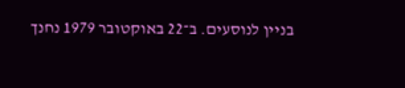בניין לנוסעים. ב־22 באוקטובר 1979 נחנך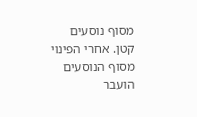מסוף נוסעים קטן. אחרי הפינוי מסוף הנוסעים הועבר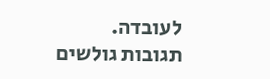לעובדה.
תגובות גולשים